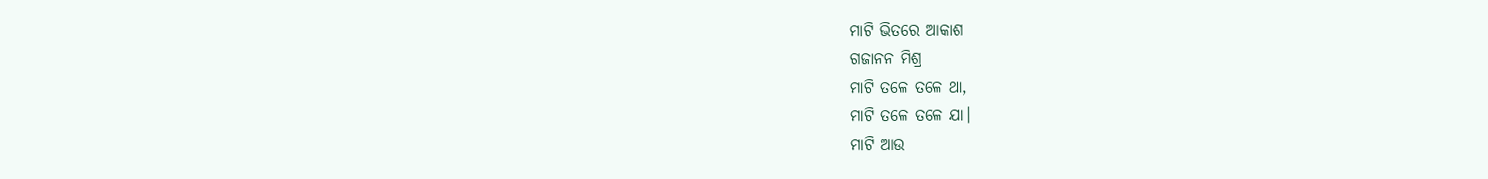ମାଟି ଭିତରେ ଆକାଶ
ଗଜାନନ ମିଶ୍ର
ମାଟି ତଳେ ତଳେ ଥା,
ମାଟି ତଳେ ତଳେ ଯା।
ମାଟି ଆଉ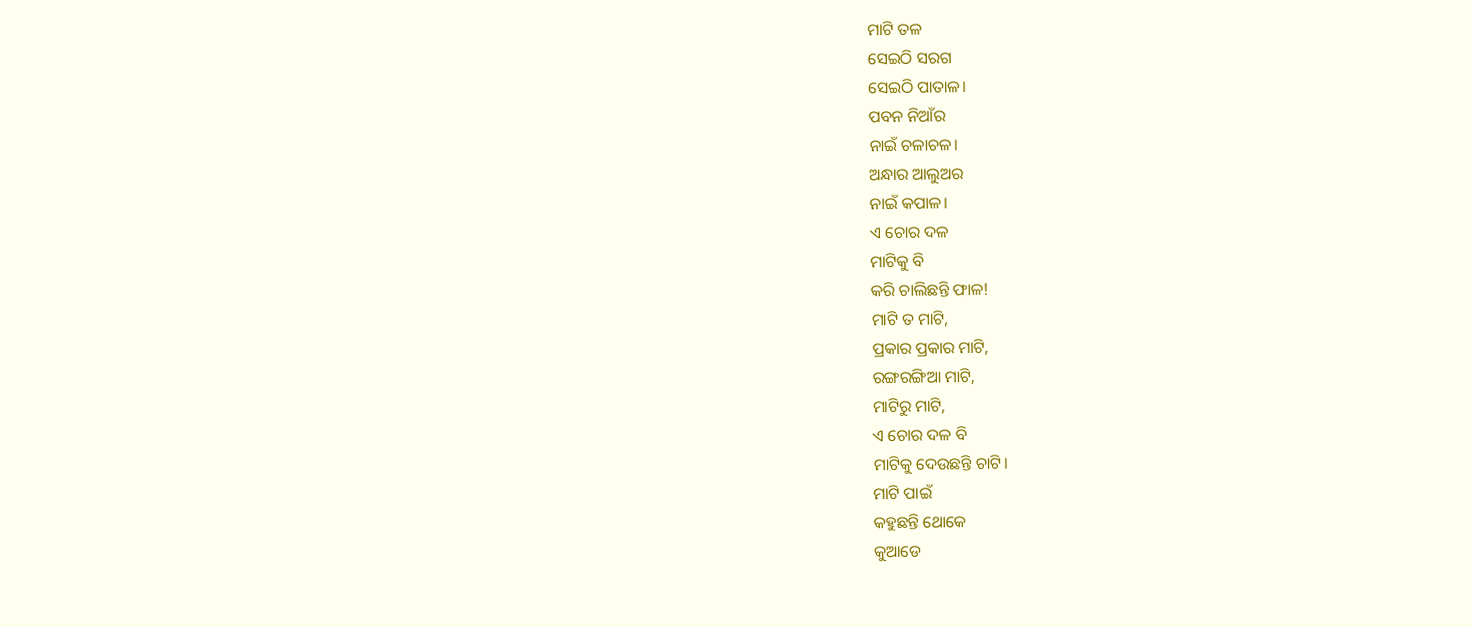ମାଟି ତଳ
ସେଇଠି ସରଗ
ସେଇଠି ପାତାଳ।
ପବନ ନିଆଁର
ନାଇଁ ଚଳାଚଳ।
ଅନ୍ଧାର ଆଲୁଅର
ନାଇଁ କପାଳ।
ଏ ଚୋର ଦଳ
ମାଟିକୁ ବି
କରି ଚାଲିଛନ୍ତି ଫାଳ!
ମାଟି ତ ମାଟି,
ପ୍ରକାର ପ୍ରକାର ମାଟି,
ରଙ୍ଗରଙ୍ଗିଆ ମାଟି,
ମାଟିରୁ ମାଟି,
ଏ ଚୋର ଦଳ ବି
ମାଟିକୁ ଦେଉଛନ୍ତି ଚାଟି।
ମାଟି ପାଇଁ
କହୁଛନ୍ତି ଥୋକେ
କୁଆଡେ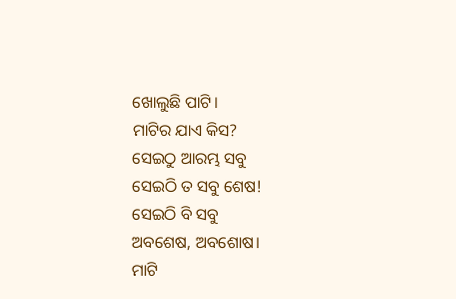ଖୋଲୁଛି ପାଟି।
ମାଟିର ଯାଏ କିସ?
ସେଇଠୁ ଆରମ୍ଭ ସବୁ
ସେଇଠି ତ ସବୁ ଶେଷ!
ସେଇଠି ବି ସବୁ
ଅବଶେଷ, ଅବଶୋଷ।
ମାଟି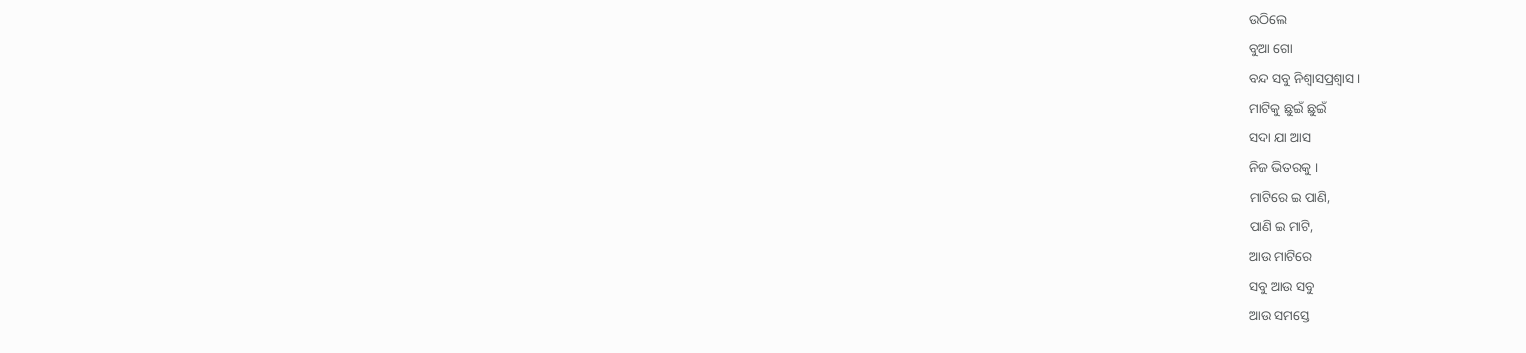ଉଠିଲେ
ବୁଆ ଗୋ
ବନ୍ଦ ସବୁ ନିଶ୍ୱାସପ୍ରଶ୍ୱାସ ।
ମାଟିକୁ ଛୁଇଁ ଛୁଇଁ
ସଦା ଯା ଆସ
ନିଜ ଭିତରକୁ ।
ମାଟିରେ ଇ ପାଣି,
ପାଣି ଇ ମାଟି,
ଆଉ ମାଟିରେ
ସବୁ ଆଉ ସବୁ
ଆଉ ସମସ୍ତେ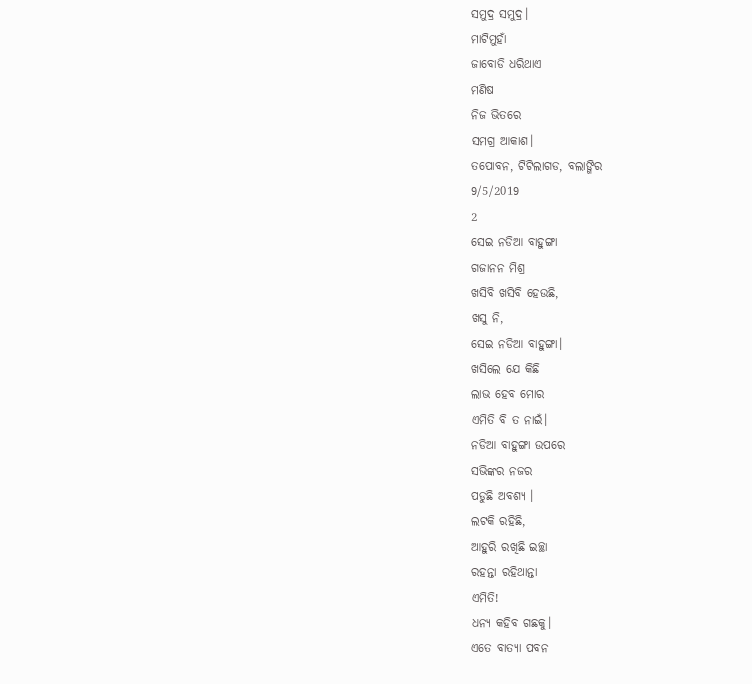ସମୁଦ୍ର ସମୁଦ୍ର।
ମାଟିମୁହାଁ
ଜାବୋଡି ଧରିଥାଏ
ମଣିଷ
ନିଜ ଭିତରେ
ସମଗ୍ର ଆକାଶ।
ତପୋବନ, ଟିଟିଲାଗଡ, ବଲାଙ୍ଗିର
9/5/2019
2
ସେଇ ନଡିଆ ବାହୁଙ୍ଗା
ଗଜାନନ ମିଶ୍ର
ଖସିବି ଖସିବି ହେଉଛି,
ଖସୁ ନି,
ସେଇ ନଡିଆ ବାହୁଙ୍ଗା।
ଖସିଲେ ଯେ କିଛି
ଲାଭ ହେବ ମୋର
ଏମିତି ବି ତ ନାଇଁ।
ନଡିଆ ବାହୁଙ୍ଗା ଉପରେ
ସଭିଙ୍କର ନଜର
ପଡୁଛି ଅବଶ୍ଯ ।
ଲଟକି ରହିଛି,
ଆହୁରି ରଖିଛି ଇଚ୍ଛା
ରହନ୍ତା ରହିଥାନ୍ତା
ଏମିତି!
ଧନ୍ୟ କହିବ ଗଛକୁ।
ଏତେ ବାତ୍ୟା ପବନ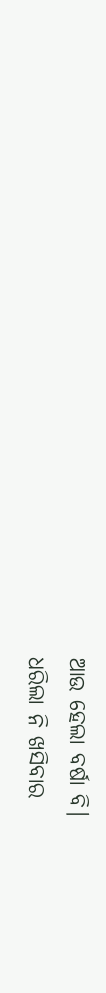ଆଉ ହେଲା ବର୍ଷା ବି।
ଧରିଲା ନି ଖସିବାର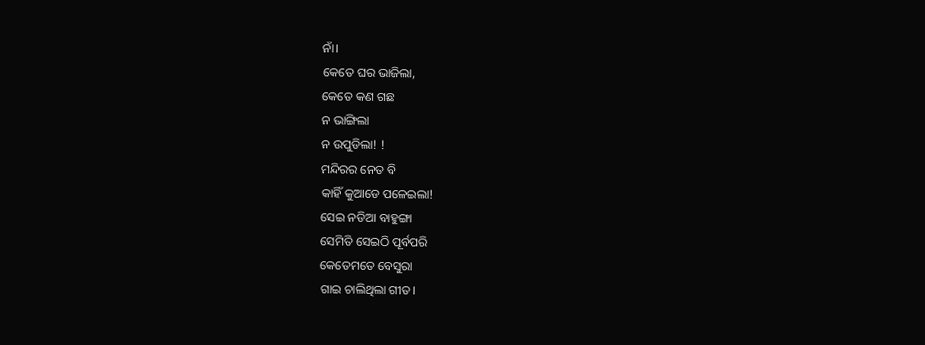ନାଁ।
କେତେ ଘର ଭାଜିଲା,
କେତେ କଣ ଗଛ
ନ ଭାଙ୍ଗିଲା
ନ ଉପୁଡିଲା! !
ମନ୍ଦିରର ନେତ ବି
କାହିଁ କୁଆଡେ ପଳେଇଲା!
ସେଇ ନଡିଆ ବାହୁଙ୍ଗା
ସେମିତି ସେଇଠି ପୂର୍ବପରି
କେତେମତେ ବେସୁରା
ଗାଇ ଚାଲିଥିଲା ଗୀତ।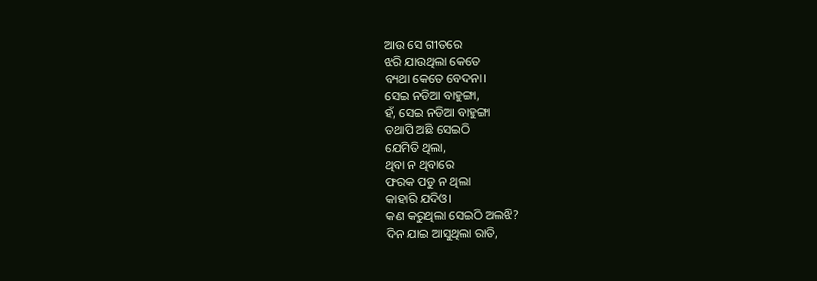ଆଉ ସେ ଗୀତରେ
ଝରି ଯାଉଥିଲା କେତେ
ବ୍ୟଥା କେତେ ବେଦନା।
ସେଇ ନଡିଆ ବାହୁଙ୍ଗା,
ହଁ, ସେଇ ନଡିଆ ବାହୁଙ୍ଗା
ତଥାପି ଅଛି ସେଇଠି
ଯେମିତି ଥିଲା,
ଥିବା ନ ଥିବାରେ
ଫରକ ପଡୁ ନ ଥିଲା
କାହାରି ଯଦିଓ।
କଣ କରୁଥିଲା ସେଇଠି ଅଲଝି?
ଦିନ ଯାଇ ଆସୁଥିଲା ରାତି,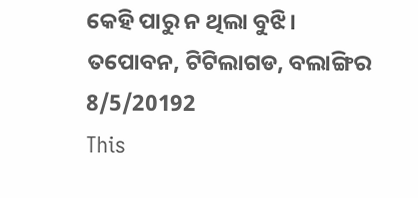କେହି ପାରୁ ନ ଥିଲା ବୁଝି।
ତପୋବନ, ଟିଟିଲାଗଡ, ବଲାଙ୍ଗିର
8/5/20192
This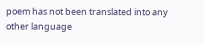poem has not been translated into any other language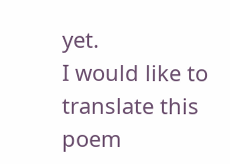yet.
I would like to translate this poem